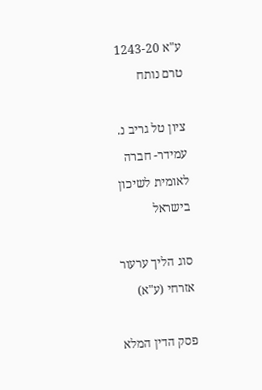ע"א 1243-20
טרם נותח

ציון טל גריב נ. עמידר- חברה לאומית לשיכון בישראל

סוג הליך ערעור אזרחי (ע"א)

פסק הדין המלא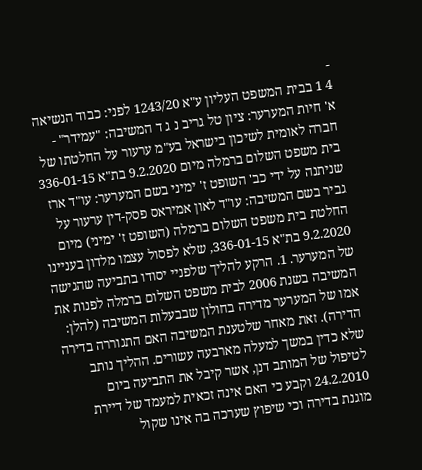-
4 1 בבית המשפט העליון ע"א 1243/20 לפני: כבוד הנשיאה א' חיות המערער: ציון טל גריב נ ג ד המשיבה: "עמידר" - חברה לאומית לשיכון בישראל בע"מ ערעור על החלטתו של בית משפט השלום ברמלה מיום 9.2.2020 בת"א 336-01-15 שניתנה על ידי כב' השופט ז' ימיני בשם המערער: עו"ד ארז גביר בשם המשיבה: עו"ד לאון אמיראס פסק-דין ערעור על החלטת בית משפט השלום ברמלה (השופט ז' ימיני) מיום 9.2.2020 בת"א 336-01-15, שלא לפסול עצמו מלדון בעניינו של המערער. 1. הרקע להליך שלפניי יסודו בתביעה שהגישה המשיבה בשנת 2006 לבית משפט השלום ברמלה לפנות את אמו של המערער מדירה בחולון שבבעלות המשיבה (להלן: הדירה). זאת מאחר שלטענת המשיבה האם התגוררה בדירה שלא כדין במשך למעלה מארבעה עשורים. ההליך נותב לטיפול של המותב דנן, אשר קיבל את התביעה ביום 24.2.2010 וקבע כי האם אינה זכאית למעמד של דיירת מוגנת בדירה וכי שיפוץ שערכה בה אינו שקול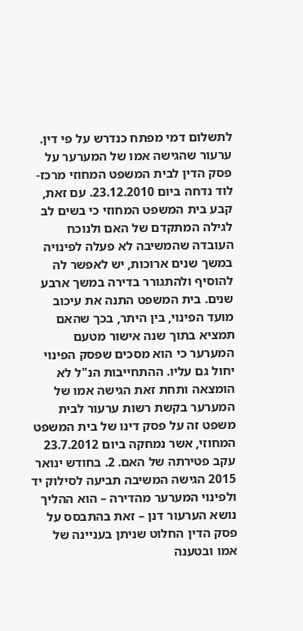לתשלום דמי מפתח כנדרש על פי דין. ערעור שהגישה אמו של המערער על פסק הדין לבית המשפט המחוזי מרכז-לוד נדחה ביום 23.12.2010. עם זאת, קבע בית המשפט המחוזי כי בשים לב לגילה המתקדם של האם ולנוכח העובדה שהמשיבה לא פעלה לפינויה במשך שנים ארוכות, יש לאפשר לה להוסיף ולהתגורר בדירה במשך ארבע שנים. בית המשפט התנה את עיכוב מועד הפינוי, בין היתר, בכך שהאם תמציא בתוך שנה אישור מטעם המערער כי הוא מסכים שפסק הפינוי יחול גם עליו. ההתחייבות הנ"ל לא הומצאה ותחת זאת הגישה אמו של המערער בקשת רשות ערעור לבית משפט זה על פסק דינו של בית המשפט המחוזי, אשר נמחקה ביום 23.7.2012 עקב פטירתה של האם. 2. בחודש ינואר 2015 הגישה המשיבה תביעה לסילוק יד ולפינוי המערער מהדירה – הוא ההליך נושא הערעור דנן – זאת בהתבסס על פסק הדין החלוט שניתן בעניינה של אמו ובטענה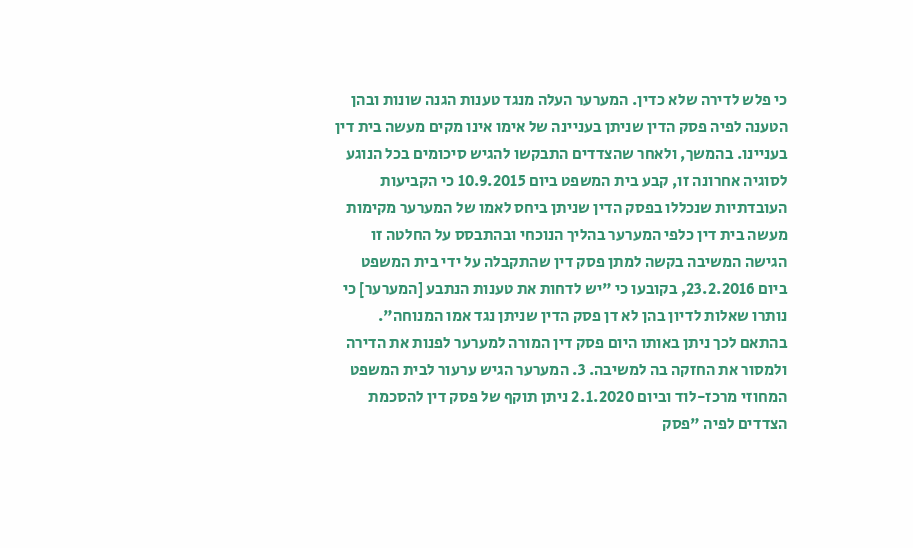כי פלש לדירה שלא כדין. המערער העלה מנגד טענות הגנה שונות ובהן הטענה לפיה פסק הדין שניתן בעניינה של אימו אינו מקים מעשה בית דין בעניינו. בהמשך, ולאחר שהצדדים התבקשו להגיש סיכומים בכל הנוגע לסוגיה אחרונה זו, קבע בית המשפט ביום 10.9.2015 כי הקביעות העובדתיות שנכללו בפסק הדין שניתן ביחס לאמו של המערער מקימות מעשה בית דין כלפי המערער בהליך הנוכחי ובהתבסס על החלטה זו הגישה המשיבה בקשה למתן פסק דין שהתקבלה על ידי בית המשפט ביום 23.2.2016, בקובעו כי "יש לדחות את טענות הנתבע [המערער] כי נותרו שאלות לדיון בהן לא דן פסק הדין שניתן נגד אמו המנוחה". בהתאם לכך ניתן באותו היום פסק דין המורה למערער לפנות את הדירה ולמסור את החזקה בה למשיבה. 3. המערער הגיש ערעור לבית המשפט המחוזי מרכז-לוד וביום 2.1.2020 ניתן תוקף של פסק דין להסכמת הצדדים לפיה "פסק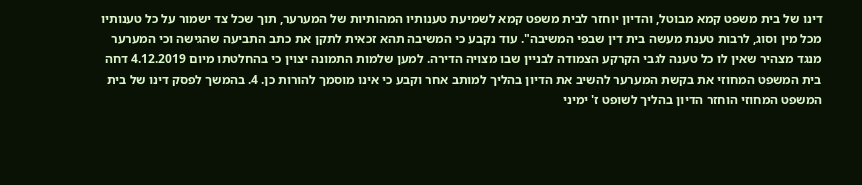דינו של בית משפט קמא מבוטל, והדיון יוחזר לבית משפט קמא לשמיעת טענותיו המהותיות של המערער, תוך שכל צד ישמור על כל טענותיו מכל מין וסוג, לרבות טענת מעשה בית דין שבפי המשיבה". עוד נקבע כי המשיבה תהא זכאית לתקן את כתב התביעה שהגישה וכי המערער מנגד מצהיר שאין לו כל טענה לגבי הקרקע הצמודה לבניין שבו מצויה הדירה. למען שלמות התמונה יצוין כי בהחלטתו מיום 4.12.2019 דחה בית המשפט המחוזי את בקשת המערער להשיב את הדיון בהליך למותב אחר וקבע כי אינו מוסמך להורות כן. 4. בהמשך לפסק דינו של בית המשפט המחוזי הוחזר הדיון בהליך לשופט ז' ימיני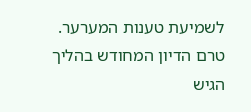לשמיעת טענות המערער. טרם הדיון המחודש בהליך הגיש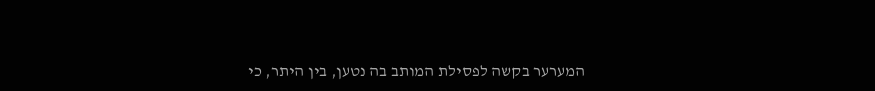המערער בקשה לפסילת המותב בה נטען, בין היתר, כי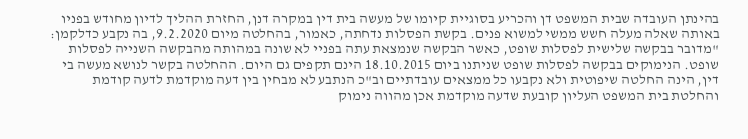בהינתן העובדה שבית המשפט דן והכריע בסוגיית קיומו של מעשה בית דין במקרה דנן, החזרת ההליך לדיון מחודש בפניו באותה שאלה מעלה חשש ממשי למשוא פנים. בקשת הפסלות נדחתה, כאמור, בהחלטה מיום 9.2.2020, בה נקבע כדלקמן: "מדובר בבקשה שלישית לפסלות שופט, כאשר הבקשה שנמצאת עתה בפניי לא שונה במהותה מהבקשה השנייה לפסלות שופט. הנימוקים בבקשה לפסלות שופט שניתנו ביום 18.10.2015 הינם תקפים גם היום. ההחלטה בקשר לנושא מעשה בי דין, הינה החלטה שיפוטית ולא נקבעו כל ממצאים עובדתיים וב"כ הנתבע לא מבחין בין דעה מוקדמת לדעה קודמת והחלטת בית המשפט העליון קובעת שדעה מוקדמת אכן מהווה נימוק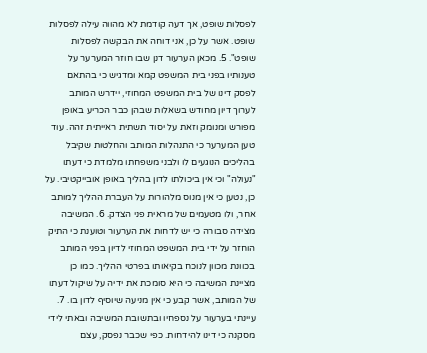לפסלות שופט, אך דעה קודמת לא מהווה עילה לפסלות שופט. אשר על כן, אני דוחה את הבקשה לפסלות שופט". 5. מכאן הערעור דנן שבו חוזר המערער על טענותיו בפני בית המשפט קמא ומדגיש כי בהתאם לפסק דינו של בית המשפט המחוזי, יידרש המותב לערוך דיון מחודש בשאלות שבהן כבר הכריע באופן מפורש ומנומק וזאת על יסוד תשתית ראייתית זהה. עוד טען המערער כי התנהלות המותב והחלטות שקיבל בהליכים הנוגעים לו ולבני משפחתו מלמדת כי דעתו "נעולה" וכי אין ביכולתו לדון בהליך באופן אובייקטיבי. על כן, נטען כי אין מנוס מלהורות על העברת ההליך למותב אחר, ולו מטעמים של מראית פני הצדק. 6. המשיבה מצידה סבורה כי יש לדחות את הערעור וטוענת כי התיק הוחזר על ידי בית המשפט המחוזי לדיון בפני המותב בכוונת מכוון לנוכח בקיאותו בפרטי ההליך. כמו כן מציינת המשיבה כי היא סומכת את ידיה על שיקול דעתו של המותב, אשר קבע כי אין מניעה שיוסיף לדון בו. 7. עיינתי בערעור על נספחיו ובתשובת המשיבה ובאתי לידי מסקנה כי דינו להידחות. כפי שכבר נפסק, עצם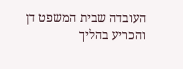העובדה שבית המשפט דן והכריע בהליך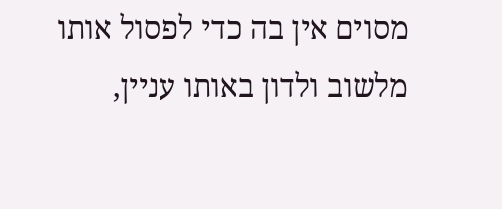מסוים אין בה כדי לפסול אותו מלשוב ולדון באותו עניין,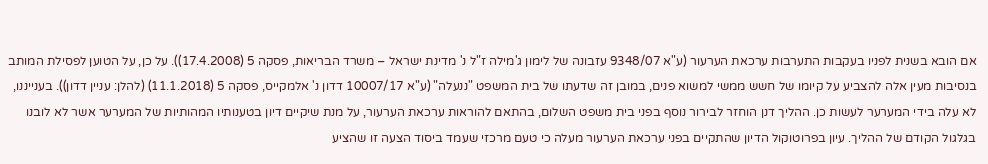אם הובא בשנית לפניו בעקבות התערבות ערכאת הערעור (ע"א 9348/07 עזבונה של לימון ג'מילה ז"ל נ' מדינת ישראל – משרד הבריאות, פסקה 5 (17.4.2008)). על כן, על הטוען לפסילת המותב בנסיבות מעין אלה להצביע על קיומו של חשש ממשי למשוא פנים, במובן זה שדעתו של בית המשפט "ננעלה" (ע"א 10007/17 דדון נ' אלמקייס, פסקה 5 (11.1.2018) (להלן: עניין דדון)). בענייננו, לא עלה בידי המערער לעשות כן. ההליך דנן הוחזר לבירור נוסף בפני בית משפט השלום, בהתאם להוראות ערכאת הערעור, על מנת שיקיים דיון בטענותיו המהותיות של המערער אשר לא לובנו בגלגול הקודם של ההליך. עיון בפרוטוקול הדיון שהתקיים בפני ערכאת הערעור מעלה כי טעם מרכזי שעמד ביסוד הצעה זו שהציע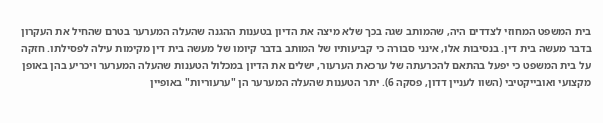בית המשפט המחוזי לצדדים היה, שהמותב שגה בכך שלא מיצה את הדיון בטענות ההגנה שהעלה המערער בטרם שהחיל את העקרון בדבר מעשה בית דין. בנסיבות אלו, אינני סבורה כי קביעותיו של המותב בדבר קיומו של מעשה בית דין מקימות עילה לפסילתו. חזקה על בית המשפט כי יפעל בהתאם להכרעתה של ערכאת הערעור, ישלים את הדיון במכלול הטענות שהעלה המערער ויכריע בהן באופן מקצועי ואובייקטיבי (השוו לעניין דדון, פסקה 6). יתר הטענות שהעלה המערער הן "ערעוריות" באופיין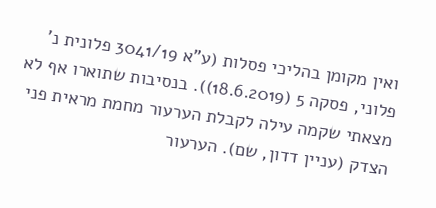ואין מקומן בהליכי פסלות (ע"א 3041/19 פלונית נ' פלוני, פסקה 5 (18.6.2019)). בנסיבות שתוארו אף לא מצאתי שקמה עילה לקבלת הערעור מחמת מראית פני הצדק (עניין דדון, שם). הערעור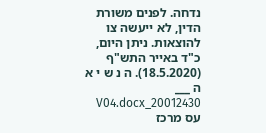נדחה. לפנים משורת הדין, לא ייעשה צו להוצאות. ניתן היום, כ"ד באייר התש"ף (18.5.2020). ה נ ש י א ה ___ 20012430_V04.docx עס מרכז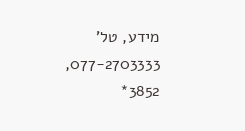מידע, טל' 077-2703333, 3852*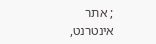; אתר אינטרנט,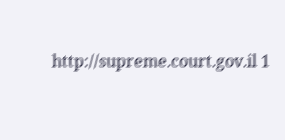http://supreme.court.gov.il 1